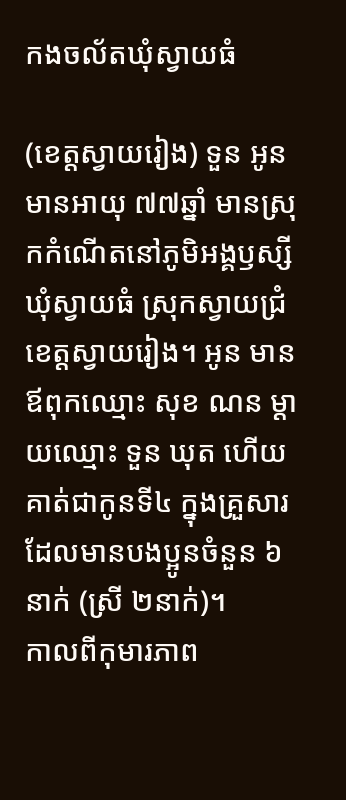កងចល័តឃុំស្វាយធំ

(ខេត្តស្វាយរៀង) ទួន អូន មានអាយុ ៧៧ឆ្នាំ មានស្រុកកំណើតនៅភូមិអង្គឫស្សី ឃុំស្វាយធំ ស្រុកស្វាយជ្រំ ខេត្តស្វាយរៀង។ អូន មានឪពុកឈ្មោះ សុខ ណន ម្តាយឈ្មោះ ទួន ឃុត ហើយគាត់ជាកូនទី៤ ក្នុងគ្រួសារដែលមានបងប្អូនចំនួន ៦នាក់ (ស្រី ២នាក់)។
កាលពីកុមារភាព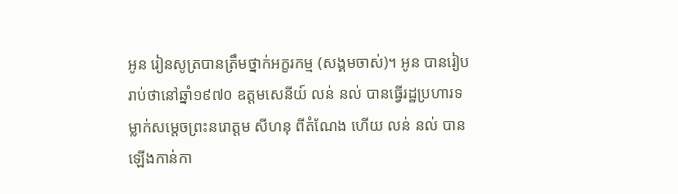អូន រៀនសូត្របានត្រឹមថ្នាក់អក្ខរកម្ម (សង្គមចាស់)។ អូន បានរៀបរាប់ថានៅឆ្នាំ១៩៧០ ឧត្តមសេនីយ៍ លន់ នល់ បានធ្វើរដ្ឋប្រហារទម្លាក់សម្តេចព្រះនរោត្តម សីហនុ ពីតំណែង ហើយ លន់ នល់ បានឡើងកាន់កា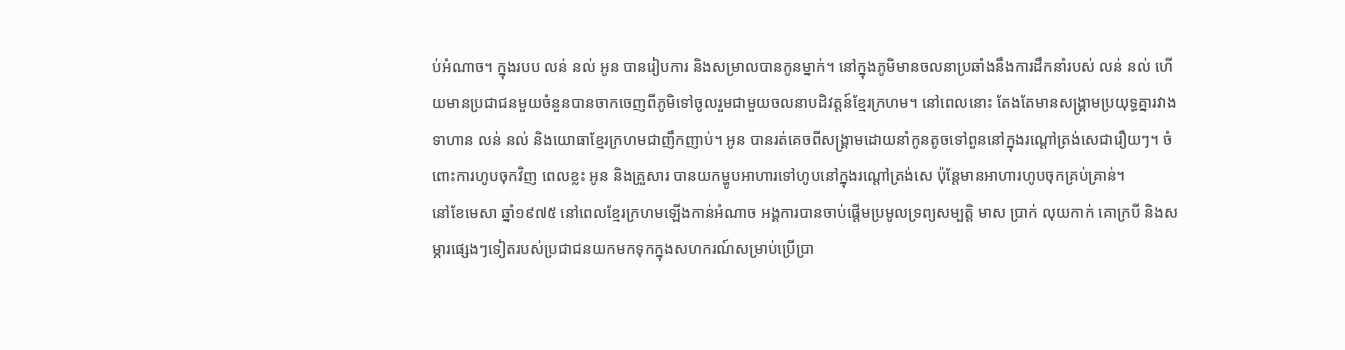ប់អំណាច។ ក្នុងរបប លន់ នល់ អូន បានរៀបការ និងសម្រាលបានកូនម្នាក់។ នៅក្នុងភូមិមានចលនាប្រឆាំងនឹងការដឹកនាំរបស់ លន់ នល់ ហើយមានប្រជាជនមួយចំនួនបានចាកចេញពីភូមិទៅចូលរួមជាមួយចលនាបដិវត្តន៍ខ្មែរក្រហម។ នៅពេលនោះ តែងតែមានសង្គ្រាមប្រយុទ្ធគ្នារវាងទាហាន លន់ នល់ និងយោធាខ្មែរក្រហមជាញឹកញាប់។ អូន បានរត់គេចពីសង្គ្រាមដោយនាំកូនតូចទៅពួននៅក្នុងរណ្តៅត្រង់សេជារឿយៗ។ ចំពោះការហូបចុកវិញ ពេលខ្លះ អូន និងគ្រួសារ បានយកម្ហូបអាហារទៅហូបនៅក្នុងរណ្តៅត្រង់សេ ប៉ុន្តែមានអាហារហូបចុកគ្រប់គ្រាន់។
នៅខែមេសា ឆ្នាំ១៩៧៥ នៅពេលខ្មែរក្រហមឡើងកាន់អំណាច អង្គការបានចាប់ផ្តើមប្រមូលទ្រព្យសម្បត្តិ មាស ប្រាក់ លុយកាក់ គោក្របី និងសម្ភារផ្សេងៗទៀតរបស់ប្រជាជនយកមកទុកក្នុងសហករណ៍សម្រាប់ប្រើប្រា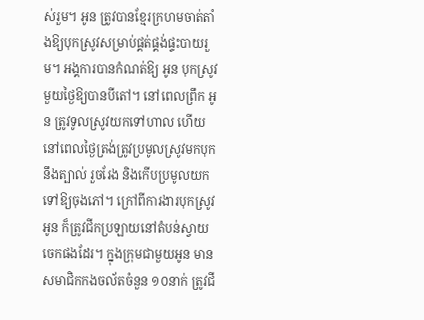ស់រួម។ អូន ត្រូវបានខ្មែរក្រហមចាត់តាំងឱ្យបុកស្រូវសម្រាប់ផ្គត់ផ្គង់ផ្ទះបាយរួម។ អង្គការបានកំណត់ឱ្យ អូន បុកស្រូវមួយថ្ងៃឱ្យបានបីតៅ។ នៅពេលព្រឹក អូន ត្រូវទូលស្រូវយកទៅហាល ហើយនៅពេលថ្ងៃត្រង់ត្រូវប្រមូលស្រូវមកបុកនឹងត្បាល់ រួចរែង និងកើបប្រមូលយកទៅឱ្យចុងភៅ។ ក្រៅពីការងារបុកស្រូវ អូន ក៏ត្រូវជីកប្រឡាយនៅតំបន់ស្វាយចេកផងដែរ។ ក្នុងក្រុមជាមួយអូន មានសមាជិកកងចល័តចំនួន ១០នាក់ ត្រូវជី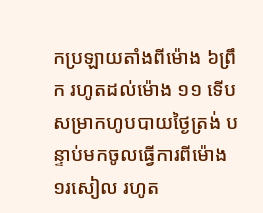កប្រឡាយតាំងពីម៉ោង ៦ព្រឹក រហូតដល់ម៉ោង ១១ ទើបសម្រាកហូបបាយថ្ងៃត្រង់ បន្ទាប់មកចូលធ្វើការពីម៉ោង ១រសៀល រហូត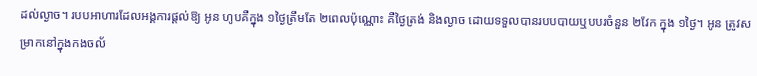ដល់ល្ងាច។ របបអាហារដែលអង្គការផ្តល់ឱ្យ អូន ហូបគឺក្នុង ១ថ្ងៃត្រឹមតែ ២ពេលប៉ុណ្ណោះ គឺថ្ងៃត្រង់ និងល្ងាច ដោយទទួលបានរបបបាយឬបបរចំនួន ២វែក ក្នុង ១ថ្ងៃ។ អូន ត្រូវសម្រាកនៅក្នុងកងចល័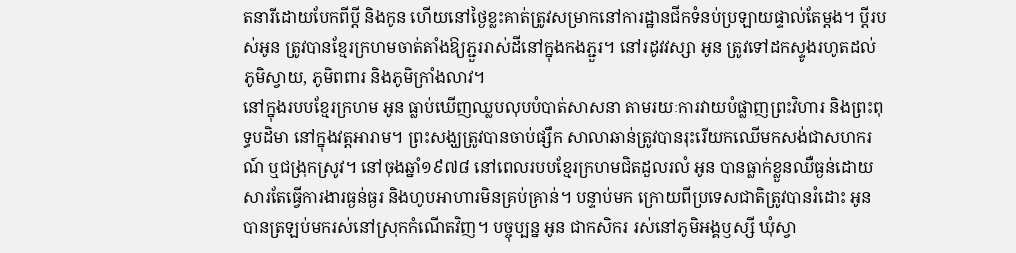តនារីដោយបែកពីប្ដី និងកូន ហើយនៅថ្ងៃខ្លះគាត់ត្រូវសម្រាកនៅការដ្ឋានជីកទំនប់ប្រឡាយផ្ទាល់តែម្តង។ ប្ដីរបស់អូន ត្រូវបានខ្មែរក្រហមចាត់តាំងឱ្យភ្ជួររាស់ដីនៅក្នុងកងភ្ជួរ។ នៅរដូវវស្សា អូន ត្រូវទៅដកស្ទូងរហូតដល់ភូមិស្វាយ, ភូមិពពារ និងភូមិក្រាំងលាវ។
នៅក្នុងរបបខ្មែរក្រហម អូន ធ្លាប់ឃើញឈ្លបលុបបំបាត់សាសនា តាមរយៈការវាយបំផ្លាញព្រះវិហារ និងព្រះពុទ្ធបដិមា នៅក្នុងវត្តអារាម។ ព្រះសង្ឃត្រូវបានចាប់ផ្សឹក សាលាឆាន់ត្រូវបានរុះរើយកឈើមកសង់ជាសហករណ៍ ឬជង្រុកស្រូវ។ នៅចុងឆ្នាំ១៩៧៨ នៅពេលរបបខ្មែរក្រហមជិតដួលរលំ អូន បានធ្លាក់ខ្លួនឈឺធ្ងន់ដោយសារតែធ្វើការងារធ្ងន់ធ្ងរ និងហូបអាហារមិនគ្រប់គ្រាន់។ បន្ទាប់មក ក្រោយពីប្រទេសជាតិត្រូវបានរំដោះ អូន បានត្រឡប់មករស់នៅស្រុកកំណើតវិញ។ បច្ចុប្បន្ន អូន ជាកសិករ រស់នៅភូមិអង្គឫស្សី ឃុំស្វា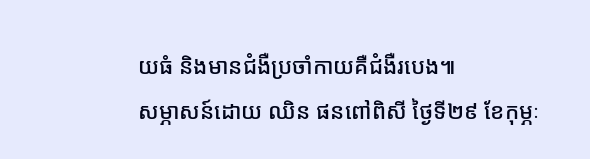យធំ និងមានជំងឺប្រចាំកាយគឺជំងឺរបេង៕
សម្ភាសន៍ដោយ ឈិន ផនពៅពិសី ថ្ងៃទី២៩ ខែកុម្ភៈ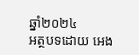ឆ្នាំ២០២៤
អត្ថបទដោយ អេង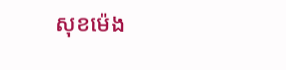សុខម៉េង